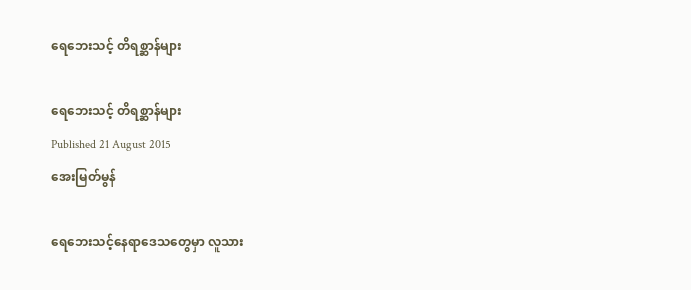ရေဘေးသင့် တိရစ္ဆာန်များ

ရေဘေးသင့် တိရစ္ဆာန်များ
Published 21 August 2015
အေးမြတ်မွန်

ရေဘေးသင့်နေရာဒေသတွေမှာ လူသား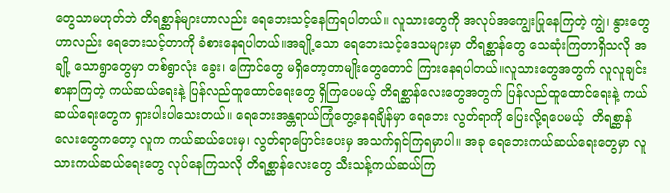တွေသာမဟုတ်ဘဲ တိရစ္ဆာန်များဟာလည်း ရေဘေးသင့်နေကြရပါတယ်။ လူသားတွေကို အလုပ်အကျွေးပြုနေကြတဲ့ ကျွဲ၊ နွားတွေဟာလည်း ရေဘေးသင့်တာကို ခံစားနေရပါတယ်။အချို့သော ရေဘေးသင့်ဒေသများမှာ တိရစ္ဆာန်တွေ သေဆုံးကြတာရှိသလို အချို့ သောရွာတွေမှာ တစ်ရွာလုံး ခွေး၊ ကြောင်တွေ မရှိတော့တာမျိုးတွေတောင် ကြားနေရပါတယ်။လူသားတွေအတွက် လူလူချင်းစာနာကြတဲ့ ကယ်ဆယ်ရေးနဲ့ ပြန်လည်ထူထောင်ရေးတွေ ရှိကြပေမယ့် တိရစ္ဆာန်လေးတွေအတွက် ပြန်လည်ထူထောင်ရေးနဲ့ ကယ်ဆယ်ရေးတွေက ရှားပါးပါသေးတယ်။ ရေဘေးအန္တရာယ်ကြုံတွေ့နေရချိန်မှာ ရေဘေး လွတ်ရာကို ပြေးလို့ရပေမယ့်  တိရစ္ဆာန်လေးတွေကတော့ လူက ကယ်ဆယ်ပေးမှ၊ လွတ်ရာပြောင်းပေးမှ အသက်ရှင်ကြရမှာပါ။ အခု ရေဘေးကယ်ဆယ်ရေးတွေမှာ လူသားကယ်ဆယ်ရေးတွေ လုပ်နေကြသလို တိရစ္ဆာန်လေးတွေ သီးသန့်ကယ်ဆယ်ကြ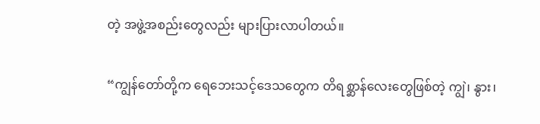တဲ့ အဖွဲ့အစည်းတွေလည်း များပြားလာပါတယ်။

“ကျွန်တော်တို့က ရေဘေးသင့်ဒေသတွေက တိရစ္ဆာန်လေးတွေဖြစ်တဲ့ ကျွဲ၊ နွား၊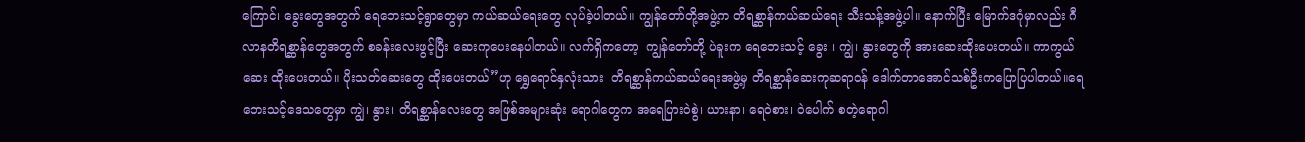ကြောင်၊ ခွေးတွေအတွက် ရေဘေးသင့်ရွာတွေမှာ ကယ်ဆယ်ရေးတွေ လုပ်ခဲ့ပါတယ်။ ကျွန်တော်တို့အဖွဲ့က တိရစ္ဆာန်ကယ်ဆယ်ရေး သီးသန့်အဖွဲ့ပါ။ နောက်ပြီး မြောက်ဒဂုံမှာလည်း ဂီလာနတိရစ္ဆာန်တွေအတွက် စခန်းလေးဖွင့်ပြီး ဆေးကုပေးနေပါတယ်။ လက်ရှိကတော့  ကျွန်တော်တို့ ပဲခူးက ရေဘေးသင့် ခွေး ၊ ကျွဲ၊ နွားတွေကို အားဆေးထိုးပေးတယ်။ ကာကွယ်ဆေး ထိုးပေးတယ်။ ပိုးသတ်ဆေးတွေ ထိုးပေးတယ်”ဟု ရွှေရောင်နှလုံးသား  တိရစ္ဆာန်ကယ်ဆယ်ရေးအဖွဲ့မှ တိရစ္ဆာန်ဆေးကုဆရာဝန် ဒေါက်တာအောင်သစ်ဦးကပြောပြပါတယ်။ရေဘေးသင့်ဒေသတွေမှာ ကျွဲ၊ နွား၊ တိရစ္ဆာန်လေးတွေ အဖြစ်အများဆုံး ရောဂါတွေက အရေပြားဝဲစွဲ၊ ယားနာ၊ ရေဝဲစား၊ ဝဲပေါက် စတဲ့ရောဂါ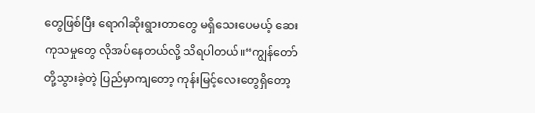တွေဖြစ်ပြီး ရောဂါဆိုးရွားတာတွေ မရှိသေးပေမယ့် ဆေးကုသမှုတွေ လိုအပ်နေတယ်လို့ သိရပါတယ်။“ကျွန်တော်တို့သွားခဲ့တဲ့ ပြည်မှာကျတော့ ကုန်းမြင့်လေးတွေရှိတော့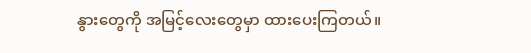နွားတွေကို အမြင့်လေးတွေမှာ ထားပေးကြတယ်။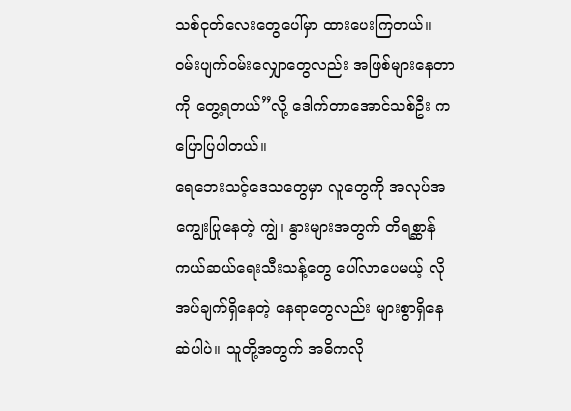သစ်ငုတ်လေးတွေပေါ်မှာ ထားပေးကြတယ်။ ဝမ်းပျက်ဝမ်းလျှောတွေလည်း အဖြစ်များနေတာကို တွေ့ရတယ်”လို့ ဒေါက်တာအောင်သစ်ဦး က ပြောပြပါတယ်။
ရေဘေးသင့်ဒေသတွေမှာ လူတွေကို အလုပ်အကျွေးပြုနေတဲ့ ကျွဲ၊ နွားများအတွက် တိရစ္ဆာန်ကယ်ဆယ်ရေးသီးသန့်တွေ ပေါ်လာပေမယ့် လိုအပ်ချက်ရှိနေတဲ့ နေရာတွေလည်း များစွာရှိနေဆဲပါပဲ။ သူတို့အတွက် အဓိကလို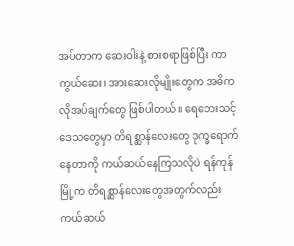အပ်တာက ဆေးဝါးနဲ့ စားစရာဖြစ်ပြီး ကာကွယ်ဆေး၊ အားဆေးလိုမျိုးတွေက အဓိကလိုအပ်ချက်တွေ ဖြစ်ပါတယ်။ ရေဘေးသင့်ဒေသတွေမှာ တိရစ္ဆာန်လေးတွေ ဒုက္ခရောက်နေတာကို ကယ်ဆယ်နေကြသလိုပဲ ရန်ကုန်မြို့က တိရစ္ဆာန်လေးတွေအတွက်လည်း ကယ်ဆယ်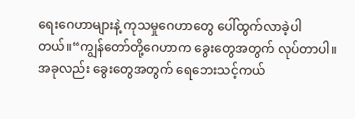ရေးဂေဟာများနဲ့ ကုသမှုဂေဟာတွေ ပေါ်ထွက်လာခဲ့ပါတယ်။“ကျွန်တော်တို့ဂေဟာက ခွေးတွေအတွက် လုပ်တာပါ။ အခုလည်း ခွေးတွေအတွက် ရေဘေးသင့်ကယ်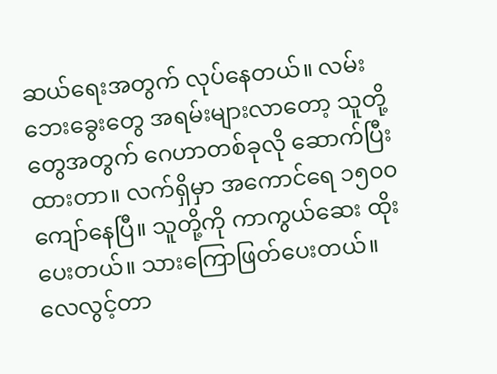ဆယ်ရေးအတွက် လုပ်နေတယ်။ လမ်းဘေးခွေးတွေ အရမ်းများလာတော့ သူတို့တွေအတွက် ဂေဟာတစ်ခုလို ဆောက်ပြီးထားတာ။ လက်ရှိမှာ အကောင်ရေ ၁၅၀၀ ကျော်နေပြီ။ သူတို့ကို ကာကွယ်ဆေး ထိုးပေးတယ်။ သားကြောဖြတ်ပေးတယ်။ လေလွင့်တာ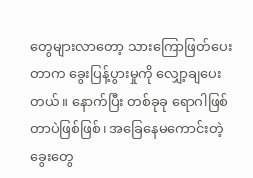တွေများလာတော့ သားကြောဖြတ်ပေးတာက ခွေးပြန့်ပွားမှုကို လျှော့ချပေးတယ်။ နောက်ပြီး တစ်ခုခု ရောဂါဖြစ်တာပဲဖြစ်ဖြစ်၊ အခြေနေမကောင်းတဲ့ ခွေးတွေ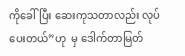ကိုခေါ်ပြီး ဆေးကုသတာလည်း လုပ်ပေးတယ်”ဟု  မှ ဒေါက်တာမြတ်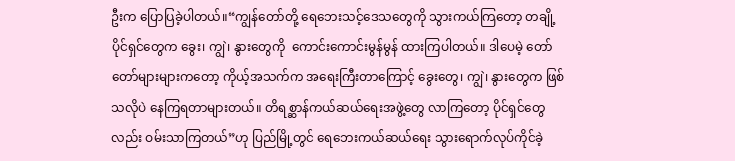ဦးက ပြောပြခဲ့ပါတယ်။“ကျွန်တော်တို့ ရေဘေးသင့်ဒေသတွေကို သွားကယ်ကြတော့ တချို့ပိုင်ရှင်တွေက ခွေး၊ ကျွဲ၊ နွားတွေကို  ကောင်းကောင်းမွန်မွန် ထားကြပါတယ်။ ဒါပေမဲ့ တော်တော်များများကတော့ ကိုယ့်အသက်က အရေးကြီးတာကြောင့် ခွေးတွေ၊ ကျွဲ၊ နွားတွေက ဖြစ်သလိုပဲ နေကြရတာများတယ်။ တိရစ္ဆာန်ကယ်ဆယ်ရေးအဖွဲ့တွေ လာကြတော့ ပိုင်ရှင်တွေလည်း ဝမ်းသာကြတယ်”ဟု ပြည်မြို့တွင် ရေဘေးကယ်ဆယ်ရေး သွားရောက်လုပ်ကိုင်ခဲ့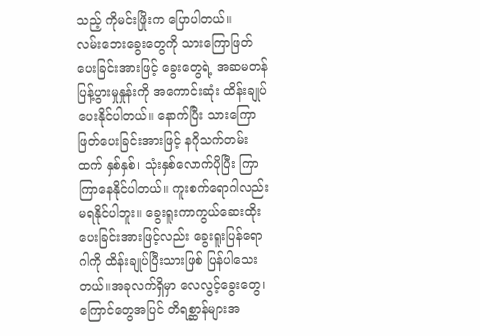သည့် ကိုမင်းဖြိုးက ပြောပါတယ်။
လမ်းဘေးခွေးတွေကို သားကြောဖြတ်ပေးခြင်းအားဖြင့် ခွေးတွေရဲ့ အဆမတန် ပြန့်ပွားမှုနှုန်းကို အကောင်းဆုံး ထိန်းချုပ်ပေးနိုင်ပါတယ်။ နောက်ပြီး သားကြောဖြတ်ပေးခြင်းအားဖြင့် နဂိုသက်တမ်းထက် နှစ်နှစ်၊ သုံးနှစ်လောက်ပိုပြီး ကြာကြာနေနိုင်ပါတယ်။ ကူးစက်ရောဂါလည်း မရနိုင်ပါဘူး။ ခွေးရူးကာကွယ်ဆေးထိုးပေးခြင်းအားဖြင့်လည်း ခွေးရူးပြန်ရောဂါကို ထိန်းချုပ်ပြီးသားဖြစ် ပြန်ပါသေးတယ်။အခုလက်ရှိမှာ လေလွင့်ခွေးတွေ၊ ကြောင်တွေအပြင် တိရစ္ဆာန်များအ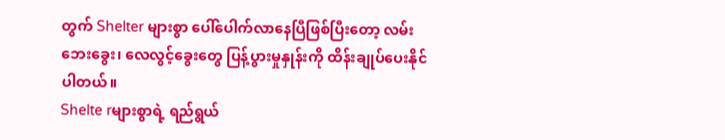တွက် Shelter များစွာ ပေါ်ပေါက်လာနေပြီဖြစ်ပြီးတော့ လမ်းဘေးခွေး၊ လေလွင့်ခွေးတွေ ပြန့်ပွားမှုနှုန်းကို ထိန်းချုပ်ပေးနိုင်ပါတယ်။
Shelte rများစွာရဲ့ ရည်ရွယ်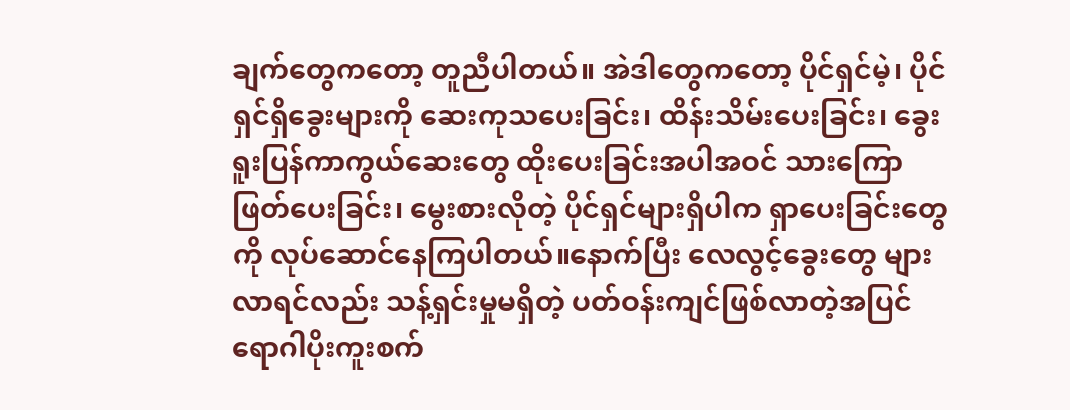ချက်တွေကတော့ တူညီပါတယ်။ အဲဒါတွေကတော့ ပိုင်ရှင်မဲ့၊ ပိုင်ရှင်ရှိခွေးများကို ဆေးကုသပေးခြင်း၊ ထိန်းသိမ်းပေးခြင်း၊ ခွေးရူးပြန်ကာကွယ်ဆေးတွေ ထိုးပေးခြင်းအပါအဝင် သားကြောဖြတ်ပေးခြင်း၊ မွေးစားလိုတဲ့ ပိုင်ရှင်များရှိပါက ရှာပေးခြင်းတွေကို လုပ်ဆောင်နေကြပါတယ်။နောက်ပြီး လေလွင့်ခွေးတွေ များလာရင်လည်း သန့်ရှင်းမှုမရှိတဲ့ ပတ်ဝန်းကျင်ဖြစ်လာတဲ့အပြင် ရောဂါပိုးကူးစက်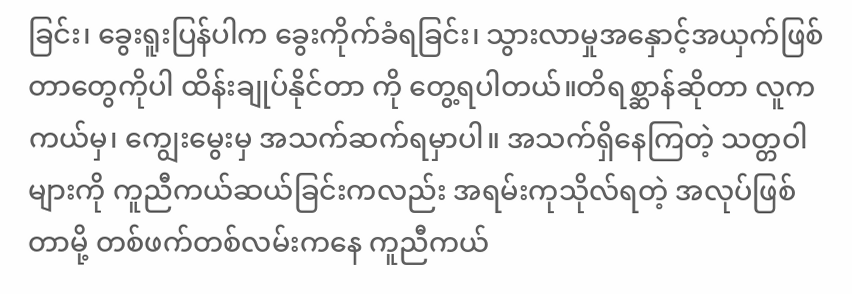ခြင်း၊ ခွေးရူးပြန်ပါက ခွေးကိုက်ခံရခြင်း၊ သွားလာမှုအနှောင့်အယှက်ဖြစ်တာတွေကိုပါ ထိန်းချုပ်နိုင်တာ ကို တွေ့ရပါတယ်။တိရစ္ဆာန်ဆိုတာ လူက ကယ်မှ၊ ကျွေးမွေးမှ အသက်ဆက်ရမှာပါ။ အသက်ရှိနေကြတဲ့ သတ္တဝါများကို ကူညီကယ်ဆယ်ခြင်းကလည်း အရမ်းကုသိုလ်ရတဲ့ အလုပ်ဖြစ်တာမို့ တစ်ဖက်တစ်လမ်းကနေ ကူညီကယ်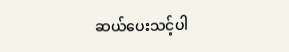ဆယ်ပေးသင့်ပါ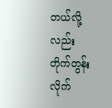တယ်လို့လည်း တိုက်တွန်းလိုက်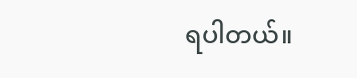ရပါတယ်။